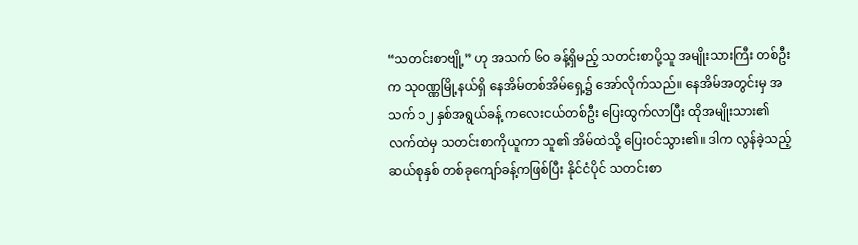“သတင်းစာဗျို့” ဟု အသက် ၆၀ ခန့်ရှိမည့် သတင်းစာပို့သူ အမျိုးသားကြီး တစ်ဦးက သုဝဏ္ဏမြို့နယ်ရှိ နေအိမ်တစ်အိမ်ရှေ့၌ အော်လိုက်သည်။ နေအိမ်အတွင်းမှ အသက် ၁၂ နှစ်အရွယ်ခန့် ကလေးငယ်တစ်ဦး ပြေးထွက်လာပြီး ထိုအမျိုးသား၏ လက်ထဲမှ သတင်းစာကိုယူကာ သူ၏ အိမ်ထဲသို့ ပြေးဝင်သွား၏။ ဒါက လွန်ခဲ့သည့် ဆယ်စုနှစ် တစ်ခုကျော်ခန့်ကဖြစ်ပြီး နိုင်ငံပိုင် သတင်းစာ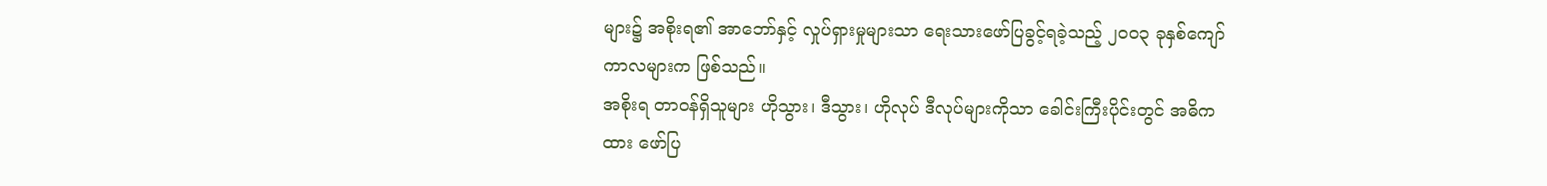များ၌ အစိုးရ၏ အာဘော်နှင့် လှုပ်ရှားမှုများသာ ရေးသားဖော်ပြခွင့်ရခဲ့သည့် ၂၀၀၃ ခုနှစ်ကျော် ကာလများက ဖြစ်သည်။
အစိုးရ တာဝန်ရှိသူများ ဟိုသွား၊ ဒီသွား၊ ဟိုလုပ် ဒီလုပ်များကိုသာ ခေါင်းကြီးပိုင်းတွင် အဓိကထား ဖော်ပြ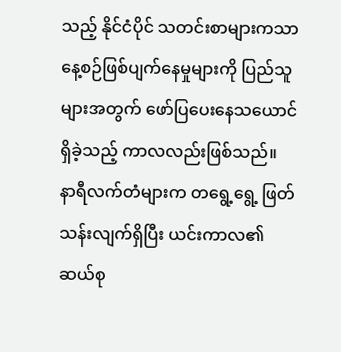သည့် နိုင်ငံပိုင် သတင်းစာများကသာ နေ့စဉ်ဖြစ်ပျက်နေမှုများကို ပြည်သူများအတွက် ဖော်ပြပေးနေသယောင် ရှိခဲ့သည့် ကာလလည်းဖြစ်သည်။
နာရီလက်တံများက တရွေ့ရွေ့ ဖြတ်သန်းလျက်ရှိပြီး ယင်းကာလ၏ ဆယ်စု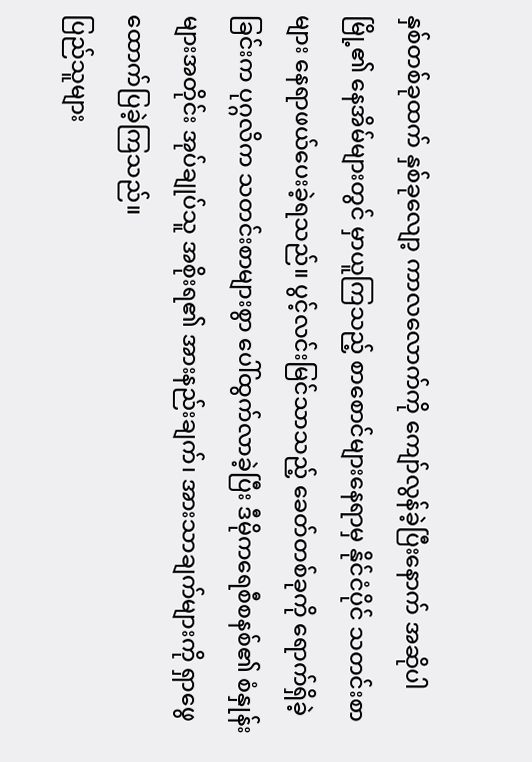နှစ်တစ်ခုထက် နှစ်ခုလျော့ ကာလလောက်ကို ကျော်လွန်ခဲ့ပြီးနောက် အဆိုပါမြို့၏ နေအိမ်များတွင် မှာယူကြသည့် စာစောင်များနေရာမှ နိုင်ငံပိုင် သတင်းစာများ နေရာဖယ်ပေးခဲ့ရသည်။ ပွင့်လင်းမြင်သာသည့် ခေတ်တစ်ခုကို ရောက်ရှိခဲ့ခြင်းက ပုဂ္ဂလိက သတင်းစာများစွာ ပေါ်ထွက်လာခဲ့ပြီး ဒီမိုကရေစီစနစ်၏ စံနှုန်းများအတိုင်း အုပ်ချုပ်သူ အစိုးရ၏ အားနည်းချက်၊ အားသာချက်များကို ရှာဖွေထောက်ပြခဲ့ကြသည်။
ပြည်သူများ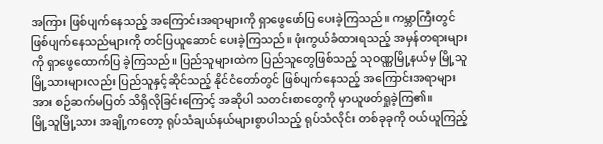အကြား ဖြစ်ပျက်နေသည့် အကြောင်းအရာများကို ရှာဖွေဖော်ပြ ပေးခဲ့ကြသည်။ ကမ္ဘာကြီးတွင် ဖြစ်ပျက်နေသည်များကို တင်ပြယူဆောင် ပေးခဲ့ကြသည်။ ဖုံးကွယ်ခံထားရသည့် အမှန်တရားများကို ရှာဖွေထောက်ပြ ခဲ့ကြသည်။ ပြည်သူများထဲက ပြည်သူတွေဖြစ်သည့် သုဝဏ္ဏမြို့နယ်မှ မြို့သူမြို့သားများလည်း ပြည်သူနှင့်ဆိုင်သည့် နိုင်ငံတော်တွင် ဖြစ်ပျက်နေသည့် အကြောင်းအရာများအား စဉ်ဆက်မပြတ် သိရှိလိုခြင်းကြောင့် အဆိုပါ သတင်းစာတွေကို မှာယူဖတ်ရှုခဲ့ကြ၏။
မြို့သူမြို့သား အချို့ကတော့ ရုပ်သံချယ်နယ်များစွာပါသည့် ရုပ်သံလိုင်း တစ်ခုခုကို ဝယ်ယူကြည့်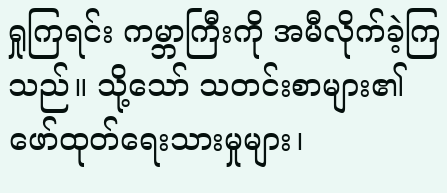ရှုကြရင်း ကမ္ဘာကြီးကို အမီလိုက်ခဲ့ကြသည်။ သို့သော် သတင်းစာများ၏ ဖော်ထုတ်ရေးသားမှုများ၊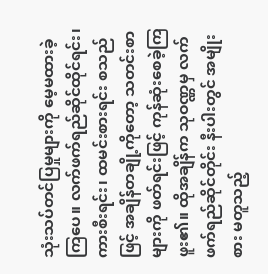သုံးသပ်တင်ပြမှုများကို မေ့မထားခဲ့ကြပေ။ လက်ဖက်ရည်ဆိုင်ထိုင်ရင်း၊ ကားစီးရင်း၊ ထမင်းစားရင်း စသည်ဖြင့် အချိန်တချို့ကိုတော့ သတင်းစာများကို ဖတ်ရင်းဖြင့် ကုန်ဆုံးစေခဲ့ကြဖူး၏။ ထိုအချိန်က သုဝဏ္ဏမှ လက်ဖက်ရည်ဆိုင်တိုင်း နီးပါးတွင် အမျိုးစား မတူသည့်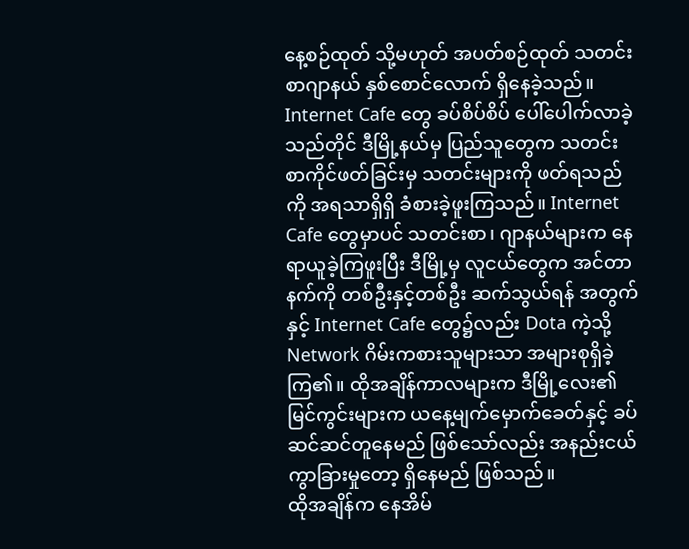နေ့စဉ်ထုတ် သို့မဟုတ် အပတ်စဉ်ထုတ် သတင်းစာဂျာနယ် နှစ်စောင်လောက် ရှိနေခဲ့သည်။
Internet Cafe တွေ ခပ်စိပ်စိပ် ပေါ်ပေါက်လာခဲ့သည်တိုင် ဒီမြို့နယ်မှ ပြည်သူတွေက သတင်းစာကိုင်ဖတ်ခြင်းမှ သတင်းများကို ဖတ်ရသည်ကို အရသာရှိရှိ ခံစားခဲ့ဖူးကြသည်။ Internet Cafe တွေမှာပင် သတင်းစာ၊ ဂျာနယ်များက နေရာယူခဲ့ကြဖူးပြီး ဒီမြို့မှ လူငယ်တွေက အင်တာနက်ကို တစ်ဦးနှင့်တစ်ဦး ဆက်သွယ်ရန် အတွက်နှင့် Internet Cafe တွေ၌လည်း Dota ကဲ့သို့ Network ဂိမ်းကစားသူများသာ အများစုရှိခဲ့ကြ၏။ ထိုအချိန်ကာလများက ဒီမြို့လေး၏ မြင်ကွင်းများက ယနေ့မျက်မှောက်ခေတ်နှင့် ခပ်ဆင်ဆင်တူနေမည် ဖြစ်သော်လည်း အနည်းငယ် ကွာခြားမှုတော့ ရှိနေမည် ဖြစ်သည်။
ထိုအချိန်က နေအိမ်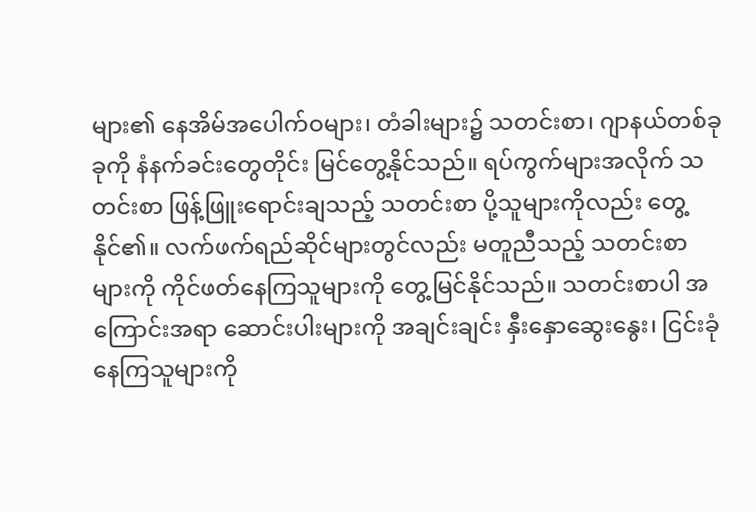များ၏ နေအိမ်အပေါက်ဝများ၊ တံခါးများ၌ သတင်းစာ၊ ဂျာနယ်တစ်ခုခုကို နံနက်ခင်းတွေတိုင်း မြင်တွေ့နိုင်သည်။ ရပ်ကွက်များအလိုက် သတင်းစာ ဖြန့်ဖြူးရောင်းချသည့် သတင်းစာ ပို့သူများကိုလည်း တွေ့နိုင်၏။ လက်ဖက်ရည်ဆိုင်များတွင်လည်း မတူညီသည့် သတင်းစာများကို ကိုင်ဖတ်နေကြသူများကို တွေ့မြင်နိုင်သည်။ သတင်းစာပါ အကြောင်းအရာ ဆောင်းပါးများကို အချင်းချင်း နှီးနှောဆွေးနွေး၊ ငြင်းခုံနေကြသူများကို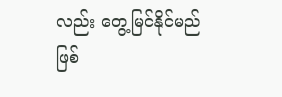လည်း တွေ့မြင်နိုင်မည်ဖြစ်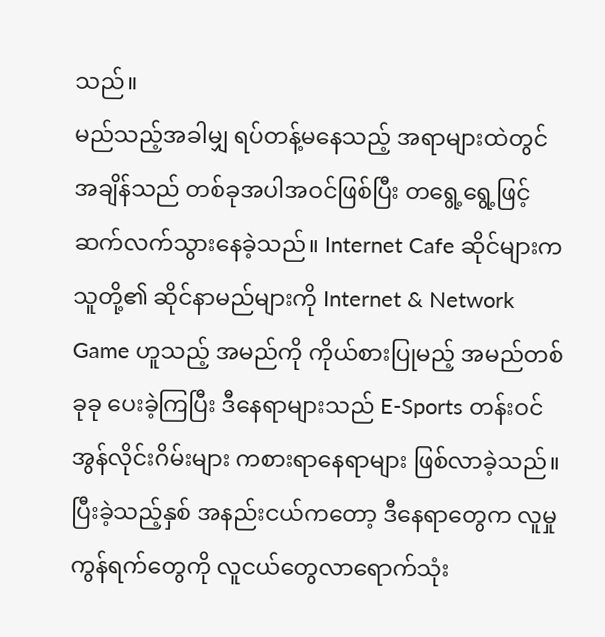သည်။
မည်သည့်အခါမျှ ရပ်တန့်မနေသည့် အရာများထဲတွင် အချိန်သည် တစ်ခုအပါအဝင်ဖြစ်ပြီး တရွေ့ရွေ့ဖြင့် ဆက်လက်သွားနေခဲ့သည်။ Internet Cafe ဆိုင်များက သူတို့၏ ဆိုင်နာမည်များကို Internet & Network Game ဟူသည့် အမည်ကို ကိုယ်စားပြုမည့် အမည်တစ်ခုခု ပေးခဲ့ကြပြီး ဒီနေရာများသည် E-Sports တန်းဝင် အွန်လိုင်းဂိမ်းများ ကစားရာနေရာများ ဖြစ်လာခဲ့သည်။ ပြီးခဲ့သည့်နှစ် အနည်းငယ်ကတော့ ဒီနေရာတွေက လူမှုကွန်ရက်တွေကို လူငယ်တွေလာရောက်သုံး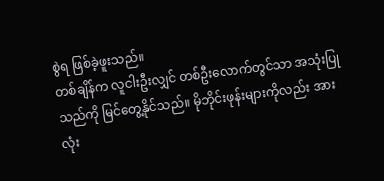စွဲရ ဖြစ်ခဲ့ဖူးသည်။
တစ်ချိန်က လူငါးဦးလျှင် တစ်ဦးလောက်တွင်သာ အသုံးပြုသည်ကို မြင်တွေ့နိုင်သည်။ မိုဘိုင်းဖုန်းများကိုလည်း အားလုံး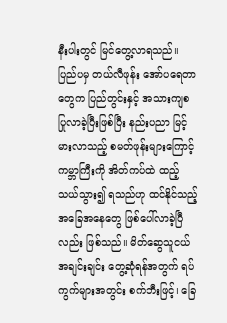နီးပါးတွင် မြင်တွေ့လာရသည်။ ပြည်ပမှ တယ်လီဖုန်း အော်ပရေတာတွေက ပြည်တွင်းနှင့် အသားကျစ ပြုလာခဲ့ပြီးဖြစ်ပြီး နည်းပညာ မြင့်မားလာသည့် စမတ်ဖုန်းများကြောင့် ကမ္ဘာကြီးကို အိတ်ကပ်ထဲ ထည့်သယ်သွား၍ ရသည်ဟု ထင်နိုင်သည့် အခြေအနေတွေ ဖြစ်ပေါ်လာခဲ့ပြီလည်း ဖြစ်သည်။ မိတ်ဆွေသူငယ်အချင်းချင်း တွေ့ဆုံရန်အတွက် ရပ်ကွက်များအတွင်း စက်ဘီးဖြင့်၊ ခြေ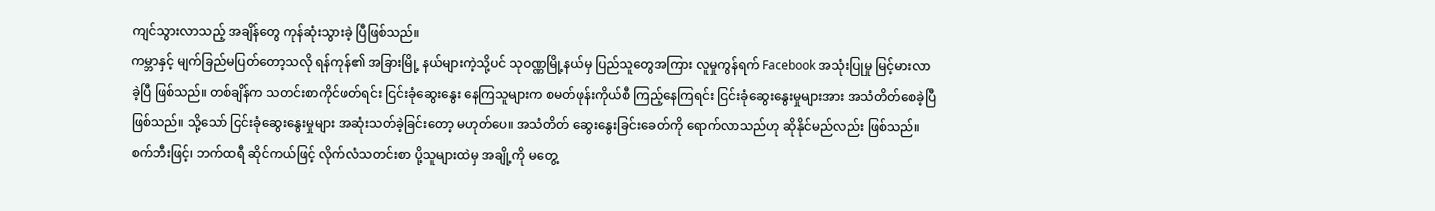ကျင်သွားလာသည့် အချိန်တွေ ကုန်ဆုံးသွားခဲ့ ပြီဖြစ်သည်။
ကမ္ဘာနှင့် မျက်ခြည်မပြတ်တော့သလို ရန်ကုန်၏ အခြားမြို့ နယ်များကဲ့သို့ပင် သုဝဏ္ဏမြို့နယ်မှ ပြည်သူတွေအကြား လူမှုကွန်ရက် Facebook အသုံးပြုမှု မြင့်မားလာခဲ့ပြီ ဖြစ်သည်။ တစ်ချိန်က သတင်းစာကိုင်ဖတ်ရင်း ငြင်းခုံဆွေးနွေး နေကြသူများက စမတ်ဖုန်းကိုယ်စီ ကြည့်နေကြရင်း ငြင်းခုံဆွေးနွေးမှုများအား အသံတိတ်စေခဲ့ပြီဖြစ်သည်။ သို့သော် ငြင်းခုံဆွေးနွေးမှုများ အဆုံးသတ်ခဲ့ခြင်းတော့ မဟုတ်ပေ။ အသံတိတ် ဆွေးနွေးခြင်းခေတ်ကို ရောက်လာသည်ဟု ဆိုနိုင်မည်လည်း ဖြစ်သည်။
စက်ဘီးဖြင့်၊ ဘက်ထရီ ဆိုင်ကယ်ဖြင့် လိုက်လံသတင်းစာ ပို့သူများထဲမှ အချို့ကို မတွေ့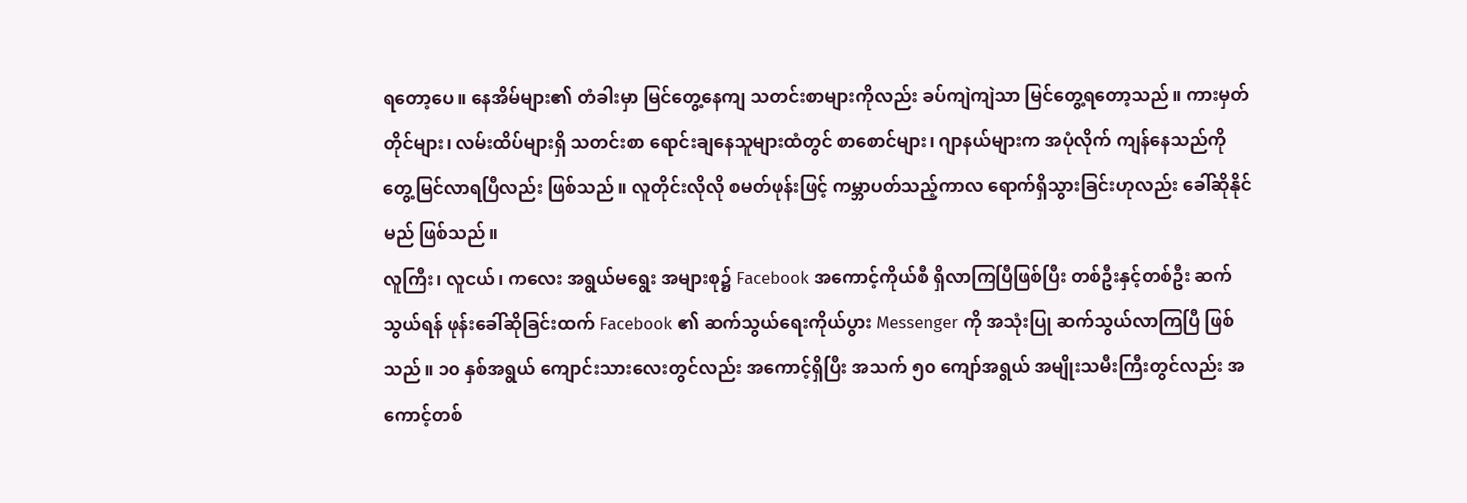ရတော့ပေ။ နေအိမ်များ၏ တံခါးမှာ မြင်တွေ့နေကျ သတင်းစာများကိုလည်း ခပ်ကျဲကျဲသာ မြင်တွေ့ရတော့သည်။ ကားမှတ်တိုင်များ၊ လမ်းထိပ်များရှိ သတင်းစာ ရောင်းချနေသူများထံတွင် စာစောင်များ၊ ဂျာနယ်များက အပုံလိုက် ကျန်နေသည်ကို တွေ့မြင်လာရပြီလည်း ဖြစ်သည်။ လူတိုင်းလိုလို စမတ်ဖုန်းဖြင့် ကမ္ဘာပတ်သည့်ကာလ ရောက်ရှိသွားခြင်းဟုလည်း ခေါ်ဆိုနိုင်မည် ဖြစ်သည်။
လူကြီး၊ လူငယ်၊ ကလေး အရွယ်မရွေး အများစု၌ Facebook အကောင့်ကိုယ်စီ ရှိလာကြပြီဖြစ်ပြီး တစ်ဦးနှင့်တစ်ဦး ဆက်သွယ်ရန် ဖုန်းခေါ်ဆိုခြင်းထက် Facebook ၏ ဆက်သွယ်ရေးကိုယ်ပွား Messenger ကို အသုံးပြု ဆက်သွယ်လာကြပြီ ဖြစ်သည်။ ၁၀ နှစ်အရွယ် ကျောင်းသားလေးတွင်လည်း အကောင့်ရှိပြီး အသက် ၅၀ ကျော်အရွယ် အမျိုးသမီးကြီးတွင်လည်း အကောင့်တစ်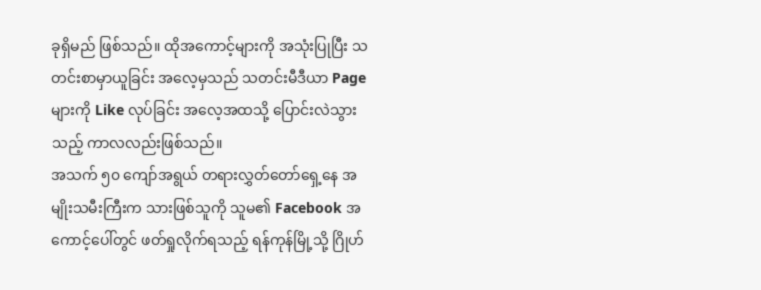ခုရှိမည် ဖြစ်သည်။ ထိုအကောင့်များကို အသုံးပြုပြီး သတင်းစာမှာယူခြင်း အလေ့မှသည် သတင်းမီဒီယာ Page များကို Like လုပ်ခြင်း အလေ့အထသို့ ပြောင်းလဲသွားသည့် ကာလလည်းဖြစ်သည်။
အသက် ၅၀ ကျော်အရွယ် တရားလွှတ်တော်ရှေ့နေ အမျိုးသမီးကြီးက သားဖြစ်သူကို သူမ၏ Facebook အကောင့်ပေါ်တွင် ဖတ်ရှုလိုက်ရသည့် ရန်ကုန်မြို့သို့ ဂြိုဟ်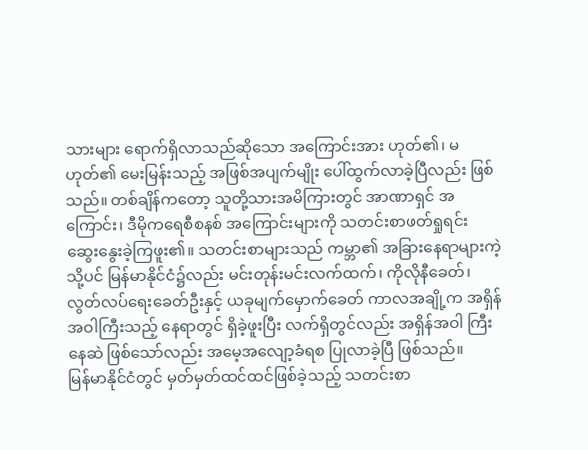သားများ ရောက်ရှိလာသည်ဆိုသော အကြောင်းအား ဟုတ်၏၊ မဟုတ်၏ မေးမြန်းသည့် အဖြစ်အပျက်မျိုး ပေါ်ထွက်လာခဲ့ပြီလည်း ဖြစ်သည်။ တစ်ချိန်ကတော့ သူတို့သားအမိကြားတွင် အာဏာရှင် အကြောင်း၊ ဒီမိုကရေစီစနစ် အကြောင်းများကို သတင်းစာဖတ်ရှုရင်း ဆွေးနွေးခဲ့ကြဖူး၏။ သတင်းစာများသည် ကမ္ဘာ၏ အခြားနေရာများကဲ့သို့ပင် မြန်မာနိုင်ငံ၌လည်း မင်းတုန်းမင်းလက်ထက်၊ ကိုလိုနီခေတ်၊ လွတ်လပ်ရေးခေတ်ဦးနှင့် ယခုမျက်မှောက်ခေတ် ကာလအချို့က အရှိန်အဝါကြီးသည့် နေရာတွင် ရှိခဲ့ဖူးပြီး လက်ရှိတွင်လည်း အရှိန်အဝါ ကြီးနေဆဲ ဖြစ်သော်လည်း အမေ့အလျော့ခံရစ ပြုလာခဲ့ပြီ ဖြစ်သည်။
မြန်မာနိုင်ငံတွင် မှတ်မှတ်ထင်ထင်ဖြစ်ခဲ့သည့် သတင်းစာ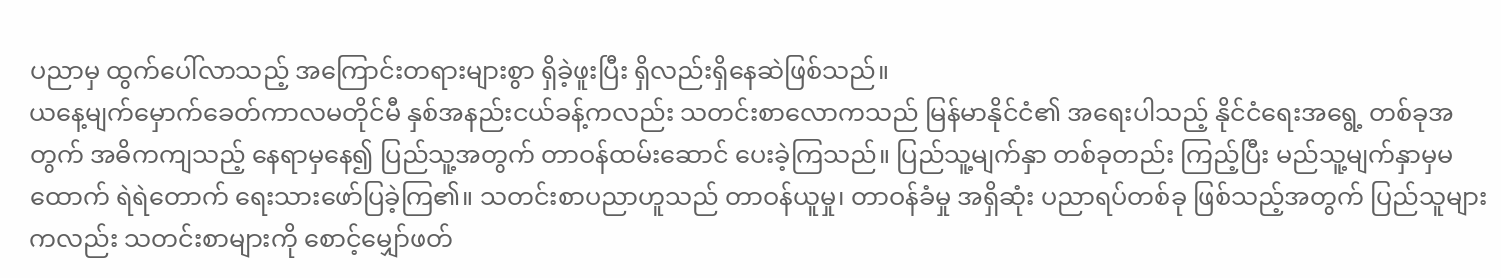ပညာမှ ထွက်ပေါ်လာသည့် အကြောင်းတရားများစွာ ရှိခဲ့ဖူးပြီး ရှိလည်းရှိနေဆဲဖြစ်သည်။
ယနေ့မျက်မှောက်ခေတ်ကာလမတိုင်မီ နှစ်အနည်းငယ်ခန့်ကလည်း သတင်းစာလောကသည် မြန်မာနိုင်ငံ၏ အရေးပါသည့် နိုင်ငံရေးအရွေ့ တစ်ခုအတွက် အဓိကကျသည့် နေရာမှနေ၍ ပြည်သူ့အတွက် တာဝန်ထမ်းဆောင် ပေးခဲ့ကြသည်။ ပြည်သူ့မျက်နှာ တစ်ခုတည်း ကြည့်ပြီး မည်သူ့မျက်နှာမှမထောက် ရဲရဲတောက် ရေးသားဖော်ပြခဲ့ကြ၏။ သတင်းစာပညာဟူသည် တာဝန်ယူမှု၊ တာဝန်ခံမှု အရှိဆုံး ပညာရပ်တစ်ခု ဖြစ်သည့်အတွက် ပြည်သူများကလည်း သတင်းစာများကို စောင့်မျှော်ဖတ်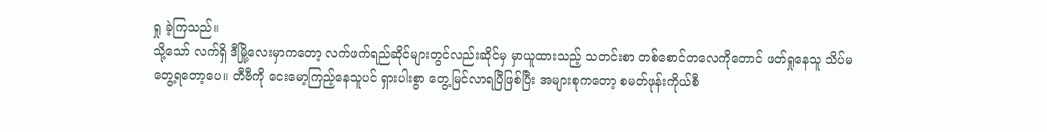ရှု ခဲ့ကြသည်။
သို့သော် လက်ရှိ ဒီမြို့လေးမှာကတော့ လက်ဖက်ရည်ဆိုင်များတွင်လည်းဆိုင်မှ မှာယူထားသည့် သတင်းစာ တစ်စောင်တလေကိုတောင် ဖတ်ရှုနေသူ သိပ်မတွေ့ရတော့ပေ။ တီဗီကို ငေးမော့ကြည့်နေသူပင် ရှားပါးစွာ တွေ့မြင်လာရပြီဖြစ်ပြီး အများစုကတော့ စမတ်ဖုန်းကိုယ်စီ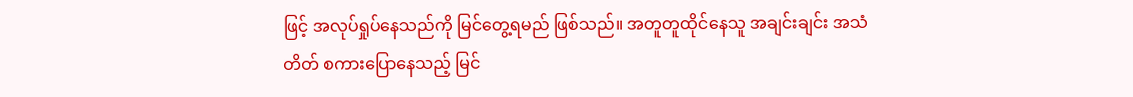ဖြင့် အလုပ်ရှုပ်နေသည်ကို မြင်တွေ့ရမည် ဖြစ်သည်။ အတူတူထိုင်နေသူ အချင်းချင်း အသံတိတ် စကားပြောနေသည့် မြင်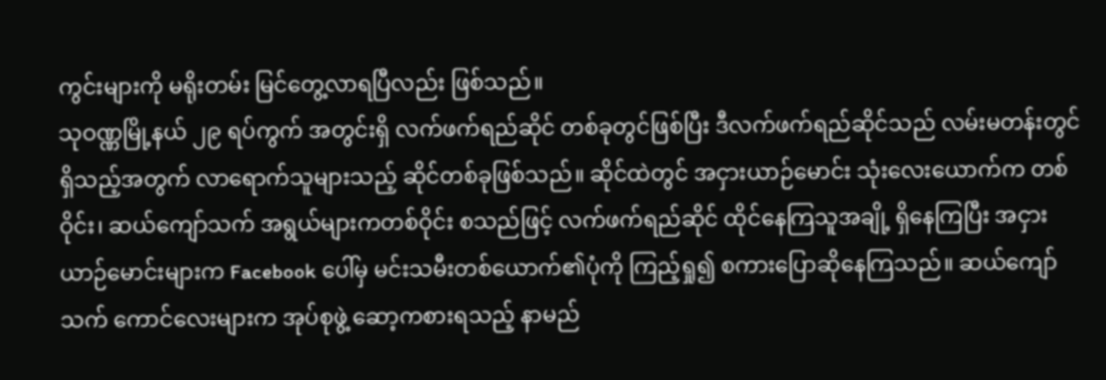ကွင်းများကို မရိုးတမ်း မြင်တွေ့လာရပြီလည်း ဖြစ်သည်။
သုဝဏ္ဏမြို့နယ် ၂၉ ရပ်ကွက် အတွင်းရှိ လက်ဖက်ရည်ဆိုင် တစ်ခုတွင်ဖြစ်ပြီး ဒီလက်ဖက်ရည်ဆိုင်သည် လမ်းမတန်းတွင် ရှိသည့်အတွက် လာရောက်သူများသည့် ဆိုင်တစ်ခုဖြစ်သည်။ ဆိုင်ထဲတွင် အငှားယာဉ်မောင်း သုံးလေးယောက်က တစ်ဝိုင်း၊ ဆယ်ကျော်သက် အရွယ်များကတစ်ဝိုင်း စသည်ဖြင့် လက်ဖက်ရည်ဆိုင် ထိုင်နေကြသူအချို့ ရှိနေကြပြီး အငှားယာဉ်မောင်းများက Facebook ပေါ်မှ မင်းသမီးတစ်ယောက်၏ပုံကို ကြည့်ရှု၍ စကားပြောဆိုနေကြသည်။ ဆယ်ကျော်သက် ကောင်လေးများက အုပ်စုဖွဲ့ ဆော့ကစားရသည့် နာမည်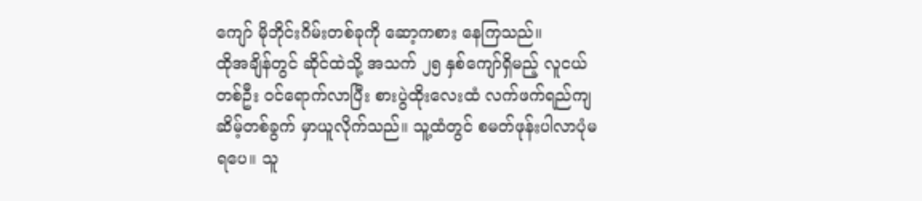ကျော် မိုဘိုင်းဂိမ်းတစ်ခုကို ဆော့ကစား နေကြသည်။
ထိုအချိန်တွင် ဆိုင်ထဲသို့ အသက် ၂၅ နှစ်ကျော်ရှိမည့် လူငယ်တစ်ဦး ဝင်ရောက်လာပြီး စားပွဲထိုးလေးထံ လက်ဖက်ရည်ကျဆိမ့်တစ်ခွက် မှာယူလိုက်သည်။ သူ့ထံတွင် စမတ်ဖုန်းပါလာပုံမရပေ။ သူ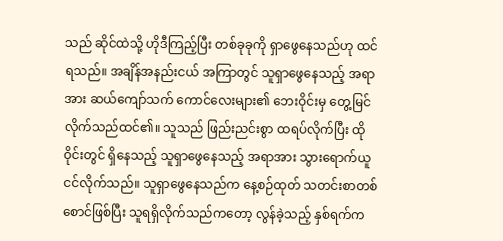သည် ဆိုင်ထဲသို့ ဟိုဒီကြည့်ပြီး တစ်ခုခုကို ရှာဖွေနေသည်ဟု ထင်ရသည်။ အချိန်အနည်းငယ် အကြာတွင် သူရှာဖွေနေသည့် အရာအား ဆယ်ကျော်သက် ကောင်လေးများ၏ ဘေးဝိုင်းမှ တွေ့မြင်လိုက်သည်ထင်၏။ သူသည် ဖြည်းညင်းစွာ ထရပ်လိုက်ပြီး ထိုဝိုင်းတွင် ရှိနေသည့် သူရှာဖွေနေသည့် အရာအား သွားရောက်ယူငင်လိုက်သည်။ သူရှာဖွေနေသည်က နေ့စဉ်ထုတ် သတင်းစာတစ်စောင်ဖြစ်ပြီး သူရရှိလိုက်သည်ကတော့ လွန်ခဲ့သည့် နှစ်ရက်က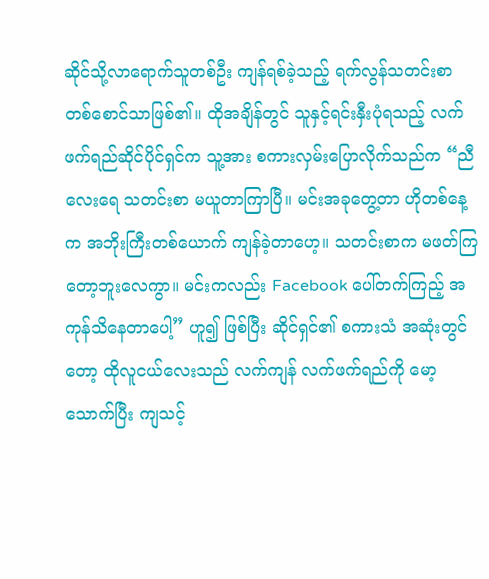ဆိုင်သို့လာရောက်သူတစ်ဦး ကျန်ရစ်ခဲ့သည့် ရက်လွန်သတင်းစာ တစ်စောင်သာဖြစ်၏။ ထိုအချိန်တွင် သူနှင့်ရင်းနှီးပုံရသည့် လက်ဖက်ရည်ဆိုင်ပိုင်ရှင်က သူ့အား စကားလှမ်းပြောလိုက်သည်က “ညီလေးရေ သတင်းစာ မယူတာကြာပြီ။ မင်းအခုတွေ့တာ ဟိုတစ်နေ့က အဘိုးကြီးတစ်ယောက် ကျန်ခဲ့တာဟေ့။ သတင်းစာက မဖတ်ကြတော့ဘူးလေကွာ။ မင်းကလည်း Facebook ပေါ်တက်ကြည့် အကုန်သိနေတာပေါ့” ဟူ၍ ဖြစ်ပြီး ဆိုင်ရှင်၏ စကားသံ အဆုံးတွင်တော့ ထိုလူငယ်လေးသည် လက်ကျန် လက်ဖက်ရည်ကို မော့သောက်ပြီး ကျသင့်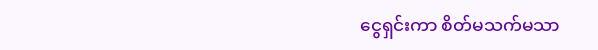ငွေရှင်းကာ စိတ်မသက်မသာ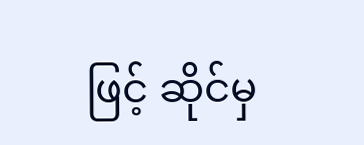ဖြင့် ဆိုင်မှ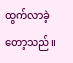ထွက်လာခဲ့တော့သည်။